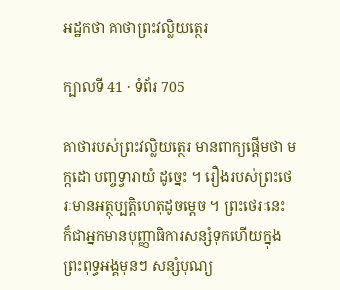អដ្ឋកថា គាថាព្រះវល្លិយត្ថេរ

ក្បាលទី 41 · ទំព័រ 705

គាថារបស់ព្រះវល្លិយត្ថេរ មានពាក្យផ្តើមថា មក្កដោ បញ្ចទ្វារាយំ ដូច្នេះ ។ រឿងរបស់ព្រះថេរៈមានអត្ថុប្បត្តិហេតុដូចម្តេច ។ ព្រះថេរៈនេះ ក៏ជាអ្នកមានបុញ្ញាធិការសន្សំទុកហើយក្នុងព្រះពុទ្ធអង្គមុនៗ សន្សំបុណ្យ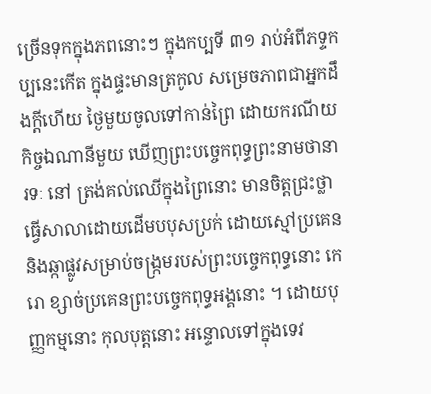ច្រើនទុកក្នុងភពនោះៗ ក្នុងកប្បទី ៣១ រាប់អំពីភទ្ទកប្បនេះកើត ក្នុងផ្ទះមានត្រកូល សម្រេចភាពជាអ្នកដឹងក្តីហើយ ថ្ងៃមួយចូលទៅកាន់ព្រៃ ដោយករណីយកិច្ចឯណានីមួយ ឃើញព្រះបច្ចេកពុទ្ធព្រះនាមថានារទៈ នៅ ត្រង់គល់ឈើក្នុងព្រៃនោះ មានចិត្តជ្រះថ្លា ធ្វើសាលាដោយដើមបបុសប្រក់ ដោយស្មៅប្រគេន និងឆ្កាផ្លូវសម្រាប់ចង្រ្កមរបស់ព្រះបច្ចេកពុទ្ធនោះ កេរោ ខ្សាច់ប្រគេនព្រះបច្ចេកពុទ្ធអង្គនោះ ។ ដោយបុញ្ញកម្មនោះ កុលបុត្តនោះ អន្ទោលទៅក្នុងទេវ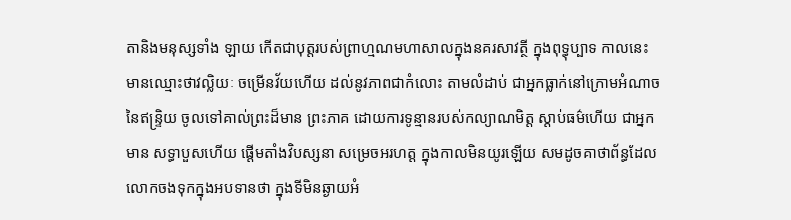តានិងមនុស្សទាំង ឡាយ កើតជាបុត្តរបស់ព្រាហ្មណមហាសាលក្នុងនគរសាវត្ថី ក្នុងពុទ្ធុប្បាទ កាលនេះ មានឈ្មោះថាវល្លិយៈ ចម្រើនវ័យហើយ ដល់នូវភាពជាកំលោះ តាមលំដាប់ ជាអ្នកធ្លាក់នៅក្រោមអំណាចនៃឥន្ទ្រិយ ចូលទៅគាល់ព្រះដ៏មាន ព្រះភាគ ដោយការទូន្មានរបស់កល្យាណមិត្ត ស្តាប់ធម៌ហើយ ជាអ្នកមាន សទ្ធាបួសហើយ ផ្តើមតាំងវិបស្សនា សម្រេចអរហត្ត ក្នុងកាលមិនយូរឡើយ សមដូចគាថាព័ន្ធដែលលោកចងទុកក្នុងអបទានថា ក្នុងទីមិនឆ្ងាយអំ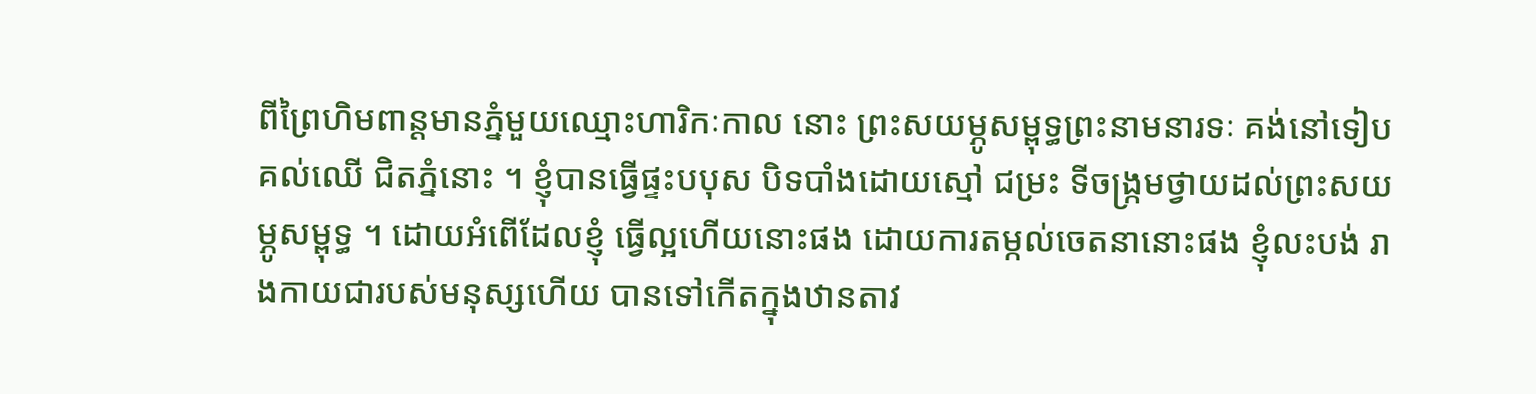ពីព្រៃហិមពាន្តមានភ្នំមួយឈ្មោះហារិកៈកាល នោះ ព្រះសយម្ភូសម្ពុទ្ធព្រះនាមនារទៈ គង់នៅទៀបគល់ឈើ ជិតភ្នំនោះ ។ ខ្ញុំបានធ្វើផ្ទះបបុស បិទបាំងដោយស្មៅ ជម្រះ ទីចង្រ្កមថ្វាយដល់ព្រះសយម្ភូសម្ពុទ្ធ ។ ដោយអំពើដែលខ្ញុំ ធ្វើល្អហើយនោះផង ដោយការតម្កល់ចេតនានោះផង ខ្ញុំលះបង់ រាងកាយជារបស់មនុស្សហើយ បានទៅកើតក្នុងឋានតាវ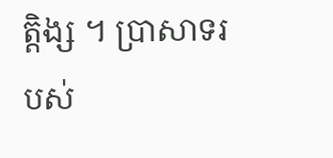ត្តិង្ស ។ ប្រាសាទរបស់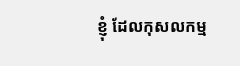ខ្ញុំ ដែលកុសលកម្ម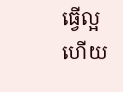ធ្វើល្អហើយ